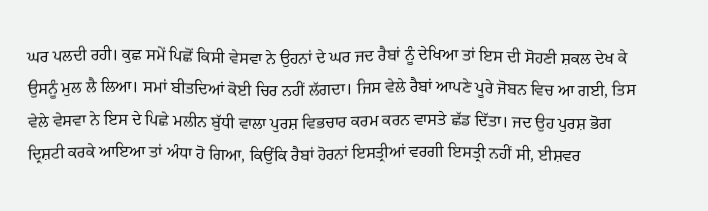ਘਰ ਪਲਦੀ ਰਹੀ। ਕੁਛ ਸਮੇਂ ਪਿਛੋਂ ਕਿਸੀ ਵੇਸਵਾ ਨੇ ਉਹਨਾਂ ਦੇ ਘਰ ਜਦ ਰੈਬਾਂ ਨੂੰ ਦੇਖਿਆ ਤਾਂ ਇਸ ਦੀ ਸੋਹਣੀ ਸ਼ਕਲ ਦੇਖ ਕੇ ਉਸਨੂੰ ਮੁਲ ਲੈ ਲਿਆ। ਸਮਾਂ ਬੀਤਦਿਆਂ ਕੋਈ ਚਿਰ ਨਹੀਂ ਲੱਗਦਾ। ਜਿਸ ਵੇਲੇ ਰੈਬਾਂ ਆਪਣੇ ਪੂਰੇ ਜੋਬਨ ਵਿਚ ਆ ਗਈ, ਤਿਸ ਵੇਲੇ ਵੇਸਵਾ ਨੇ ਇਸ ਦੇ ਪਿਛੇ ਮਲੀਨ ਬੁੱਧੀ ਵਾਲਾ ਪੁਰਸ਼ ਵਿਭਚਾਰ ਕਰਮ ਕਰਨ ਵਾਸਤੇ ਛੱਡ ਦਿੱਤਾ। ਜਦ ਉਹ ਪੁਰਸ਼ ਭੋਗ ਦ੍ਰਿਸ਼ਟੀ ਕਰਕੇ ਆਇਆ ਤਾਂ ਅੰਧਾ ਹੋ ਗਿਆ, ਕਿਉਂਕਿ ਰੈਬਾਂ ਹੋਰਨਾਂ ਇਸਤ੍ਰੀਆਂ ਵਰਗੀ ਇਸਤ੍ਰੀ ਨਹੀਂ ਸੀ, ਈਸ਼ਵਰ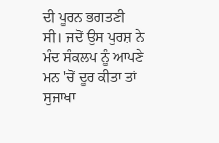ਦੀ ਪੂਰਨ ਭਗਤਣੀ ਸੀ। ਜਦੋਂ ਉਸ ਪੁਰਸ਼ ਨੇ ਮੰਦ ਸੰਕਲਪ ਨੂੰ ਆਪਣੇ ਮਨ 'ਚੋਂ ਦੂਰ ਕੀਤਾ ਤਾਂ ਸੁਜਾਖਾ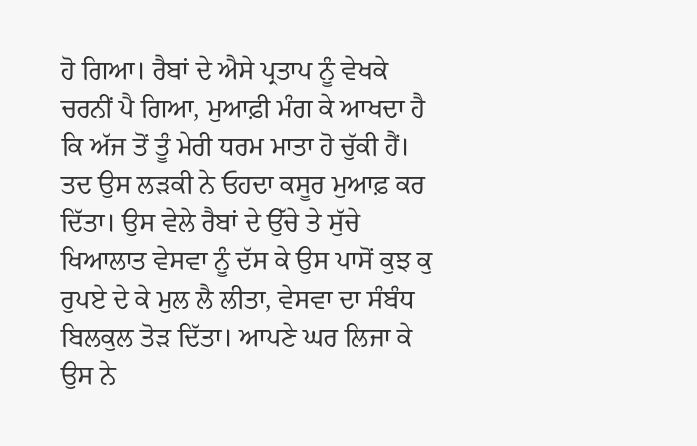ਹੋ ਗਿਆ। ਰੈਬਾਂ ਦੇ ਐਸੇ ਪ੍ਰਤਾਪ ਨੂੰ ਵੇਖਕੇ ਚਰਨੀਂ ਪੈ ਗਿਆ, ਮੁਆਫ਼ੀ ਮੰਗ ਕੇ ਆਖਦਾ ਹੈ ਕਿ ਅੱਜ ਤੋਂ ਤੂੰ ਮੇਰੀ ਧਰਮ ਮਾਤਾ ਹੋ ਚੁੱਕੀ ਹੈਂ। ਤਦ ਉਸ ਲੜਕੀ ਨੇ ਓਹਦਾ ਕਸੂਰ ਮੁਆਫ਼ ਕਰ ਦਿੱਤਾ। ਉਸ ਵੇਲੇ ਰੈਬਾਂ ਦੇ ਉੱਚੇ ਤੇ ਸੁੱਚੇ ਖਿਆਲਾਤ ਵੇਸਵਾ ਨੂੰ ਦੱਸ ਕੇ ਉਸ ਪਾਸੋਂ ਕੁਝ ਕੁ ਰੁਪਏ ਦੇ ਕੇ ਮੁਲ ਲੈ ਲੀਤਾ, ਵੇਸਵਾ ਦਾ ਸੰਬੰਧ ਬਿਲਕੁਲ ਤੋੜ ਦਿੱਤਾ। ਆਪਣੇ ਘਰ ਲਿਜਾ ਕੇ ਉਸ ਨੇ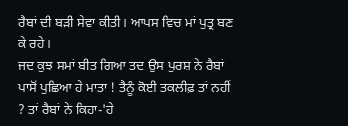ਰੈਬਾਂ ਦੀ ਬੜੀ ਸੇਵਾ ਕੀਤੀ। ਆਪਸ ਵਿਚ ਮਾਂ ਪੁਤ੍ਰ ਬਣ ਕੇ ਰਹੇ।
ਜਦ ਕੁਝ ਸਮਾਂ ਬੀਤ ਗਿਆ ਤਦ ਉਸ ਪੁਰਸ਼ ਨੇ ਰੈਬਾਂ ਪਾਸੋਂ ਪੁਛਿਆ ਹੇ ਮਾਤਾ ! ਤੈਨੂੰ ਕੋਈ ਤਕਲੀਫ਼ ਤਾਂ ਨਹੀਂ ? ਤਾਂ ਰੈਬਾਂ ਨੇ ਕਿਹਾ-'ਹੇ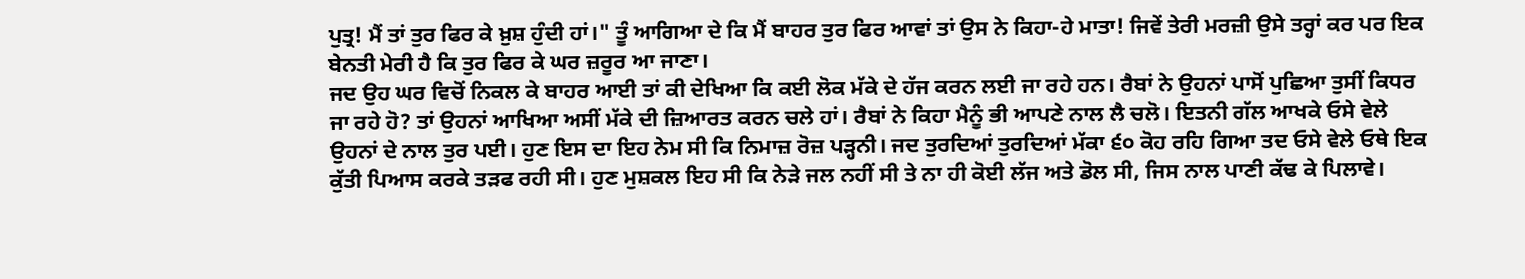ਪੁਤ੍ਰ! ਮੈਂ ਤਾਂ ਤੁਰ ਫਿਰ ਕੇ ਖ਼ੁਸ਼ ਹੁੰਦੀ ਹਾਂ।" ਤੂੰ ਆਗਿਆ ਦੇ ਕਿ ਮੈਂ ਬਾਹਰ ਤੁਰ ਫਿਰ ਆਵਾਂ ਤਾਂ ਉਸ ਨੇ ਕਿਹਾ-ਹੇ ਮਾਤਾ! ਜਿਵੇਂ ਤੇਰੀ ਮਰਜ਼ੀ ਉਸੇ ਤਰ੍ਹਾਂ ਕਰ ਪਰ ਇਕ ਬੇਨਤੀ ਮੇਰੀ ਹੈ ਕਿ ਤੁਰ ਫਿਰ ਕੇ ਘਰ ਜ਼ਰੂਰ ਆ ਜਾਣਾ।
ਜਦ ਉਹ ਘਰ ਵਿਚੋਂ ਨਿਕਲ ਕੇ ਬਾਹਰ ਆਈ ਤਾਂ ਕੀ ਦੇਖਿਆ ਕਿ ਕਈ ਲੋਕ ਮੱਕੇ ਦੇ ਹੱਜ ਕਰਨ ਲਈ ਜਾ ਰਹੇ ਹਨ। ਰੈਬਾਂ ਨੇ ਉਹਨਾਂ ਪਾਸੋਂ ਪੁਛਿਆ ਤੁਸੀਂ ਕਿਧਰ ਜਾ ਰਹੇ ਹੋ? ਤਾਂ ਉਹਨਾਂ ਆਖਿਆ ਅਸੀਂ ਮੱਕੇ ਦੀ ਜ਼ਿਆਰਤ ਕਰਨ ਚਲੇ ਹਾਂ। ਰੈਬਾਂ ਨੇ ਕਿਹਾ ਮੈਨੂੰ ਭੀ ਆਪਣੇ ਨਾਲ ਲੈ ਚਲੋ। ਇਤਨੀ ਗੱਲ ਆਖਕੇ ਓਸੇ ਵੇਲੇ ਉਹਨਾਂ ਦੇ ਨਾਲ ਤੁਰ ਪਈ। ਹੁਣ ਇਸ ਦਾ ਇਹ ਨੇਮ ਸੀ ਕਿ ਨਿਮਾਜ਼ ਰੋਜ਼ ਪੜ੍ਹਨੀ। ਜਦ ਤੁਰਦਿਆਂ ਤੁਰਦਿਆਂ ਮੱਕਾ ੬੦ ਕੋਹ ਰਹਿ ਗਿਆ ਤਦ ਓਸੇ ਵੇਲੇ ਓਥੇ ਇਕ ਕੁੱਤੀ ਪਿਆਸ ਕਰਕੇ ਤੜਫ ਰਹੀ ਸੀ। ਹੁਣ ਮੁਸ਼ਕਲ ਇਹ ਸੀ ਕਿ ਨੇੜੇ ਜਲ ਨਹੀਂ ਸੀ ਤੇ ਨਾ ਹੀ ਕੋਈ ਲੱਜ ਅਤੇ ਡੋਲ ਸੀ, ਜਿਸ ਨਾਲ ਪਾਣੀ ਕੱਢ ਕੇ ਪਿਲਾਵੇ।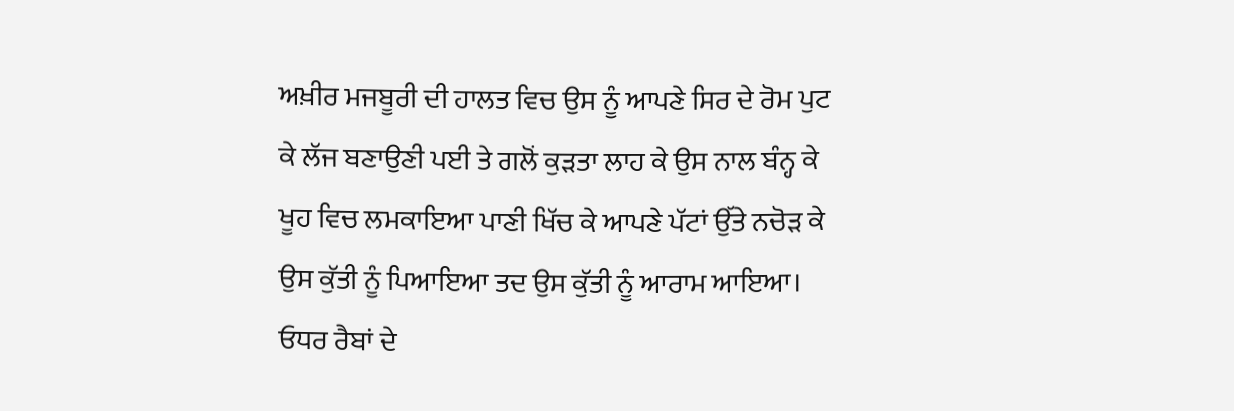ਅਖ਼ੀਰ ਮਜਬੂਰੀ ਦੀ ਹਾਲਤ ਵਿਚ ਉਸ ਨੂੰ ਆਪਣੇ ਸਿਰ ਦੇ ਰੋਮ ਪੁਟ ਕੇ ਲੱਜ ਬਣਾਉਣੀ ਪਈ ਤੇ ਗਲੋਂ ਕੁੜਤਾ ਲਾਹ ਕੇ ਉਸ ਨਾਲ ਬੰਨ੍ਹ ਕੇ ਖੂਹ ਵਿਚ ਲਮਕਾਇਆ ਪਾਣੀ ਖਿੱਚ ਕੇ ਆਪਣੇ ਪੱਟਾਂ ਉੱਤੇ ਨਚੋੜ ਕੇ ਉਸ ਕੁੱਤੀ ਨੂੰ ਪਿਆਇਆ ਤਦ ਉਸ ਕੁੱਤੀ ਨੂੰ ਆਰਾਮ ਆਇਆ। ਓਧਰ ਰੈਬਾਂ ਦੇ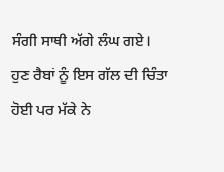ਸੰਗੀ ਸਾਥੀ ਅੱਗੇ ਲੰਘ ਗਏ। ਹੁਣ ਰੈਬਾਂ ਨੂੰ ਇਸ ਗੱਲ ਦੀ ਚਿੰਤਾ ਹੋਈ ਪਰ ਮੱਕੇ ਨੇ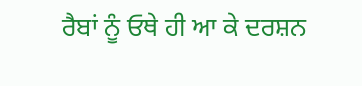ਰੈਬਾਂ ਨੂੰ ਓਥੇ ਹੀ ਆ ਕੇ ਦਰਸ਼ਨ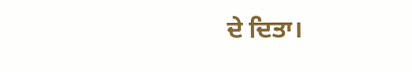ਦੇ ਦਿਤਾ।